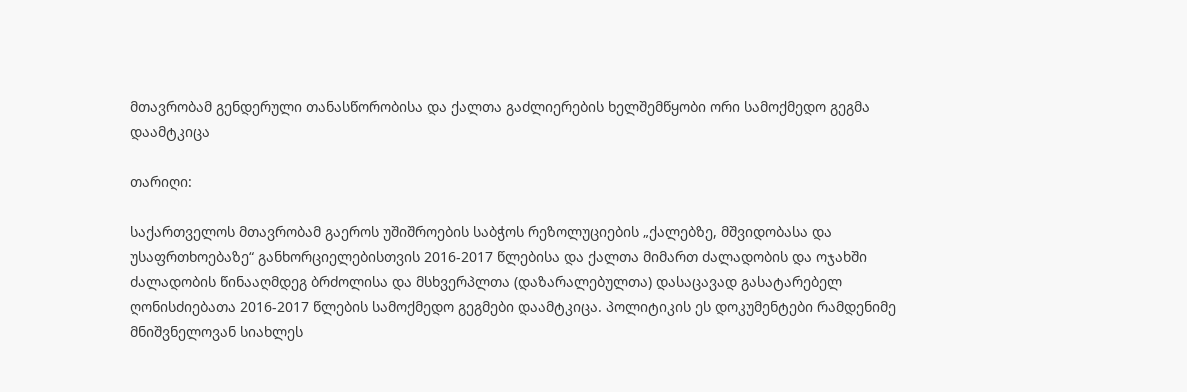მთავრობამ გენდერული თანასწორობისა და ქალთა გაძლიერების ხელშემწყობი ორი სამოქმედო გეგმა დაამტკიცა

თარიღი:

საქართველოს მთავრობამ გაეროს უშიშროების საბჭოს რეზოლუციების „ქალებზე, მშვიდობასა და უსაფრთხოებაზე“ განხორციელებისთვის 2016-2017 წლებისა და ქალთა მიმართ ძალადობის და ოჯახში ძალადობის წინააღმდეგ ბრძოლისა და მსხვერპლთა (დაზარალებულთა) დასაცავად გასატარებელ ღონისძიებათა 2016-2017 წლების სამოქმედო გეგმები დაამტკიცა. პოლიტიკის ეს დოკუმენტები რამდენიმე მნიშვნელოვან სიახლეს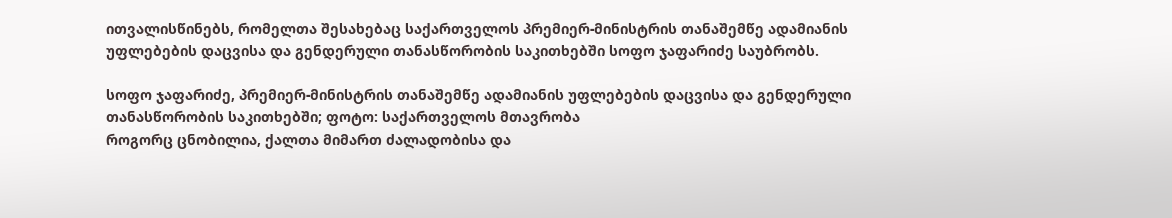ითვალისწინებს, რომელთა შესახებაც საქართველოს პრემიერ-მინისტრის თანაშემწე ადამიანის უფლებების დაცვისა და გენდერული თანასწორობის საკითხებში სოფო ჯაფარიძე საუბრობს.

სოფო ჯაფარიძე, პრემიერ-მინისტრის თანაშემწე ადამიანის უფლებების დაცვისა და გენდერული თანასწორობის საკითხებში; ფოტო: საქართველოს მთავრობა
როგორც ცნობილია, ქალთა მიმართ ძალადობისა და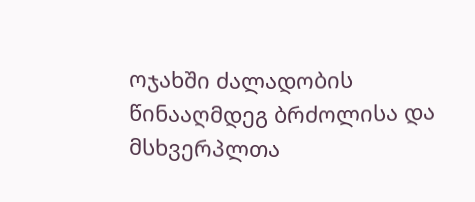ოჯახში ძალადობის წინააღმდეგ ბრძოლისა და მსხვერპლთა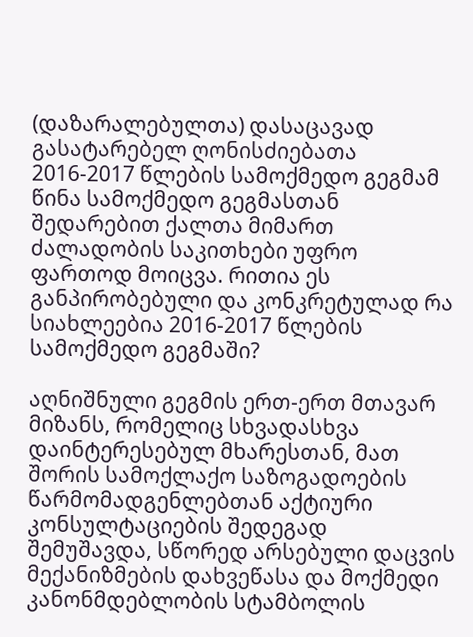(დაზარალებულთა) დასაცავად გასატარებელ ღონისძიებათა 2016-2017 წლების სამოქმედო გეგმამ წინა სამოქმედო გეგმასთან შედარებით ქალთა მიმართ ძალადობის საკითხები უფრო ფართოდ მოიცვა. რითია ეს განპირობებული და კონკრეტულად რა სიახლეებია 2016-2017 წლების სამოქმედო გეგმაში?

აღნიშნული გეგმის ერთ-ერთ მთავარ მიზანს, რომელიც სხვადასხვა დაინტერესებულ მხარესთან, მათ შორის სამოქლაქო საზოგადოების წარმომადგენლებთან აქტიური კონსულტაციების შედეგად შემუშავდა, სწორედ არსებული დაცვის მექანიზმების დახვეწასა და მოქმედი კანონმდებლობის სტამბოლის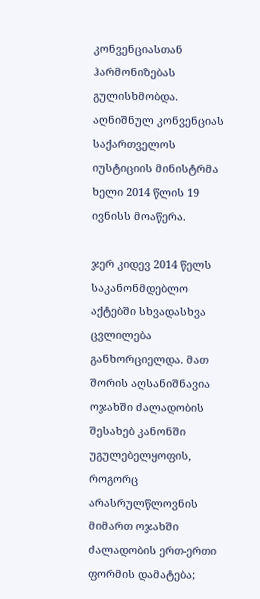კონვენციასთან ჰარმონიზებას გულისხმობდა. აღნიშნულ კონვენციას საქართველოს იუსტიციის მინისტრმა ხელი 2014 წლის 19 ივნისს მოაწერა.

ჯერ კიდევ 2014 წელს საკანონმდებლო აქტებში სხვადასხვა ცვლილება განხორციელდა. მათ შორის აღსანიშნავია ოჯახში ძალადობის შესახებ კანონში უგულებელყოფის, როგორც არასრულწლოვნის მიმართ ოჯახში ძალადობის ერთ-ერთი ფორმის დამატება;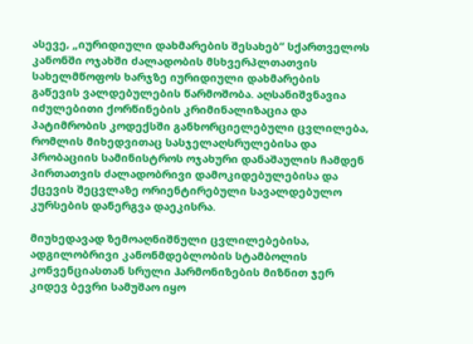ასევე, „იურიდიული დახმარების შესახებ“ სქართველოს კანონში ოჯახში ძალადობის მსხვერპლთათვის სახელმწოფოს ხარჯზე იურიდიული დახმარების გაწევის ვალდებულების წარმოშობა. აღსანიშვნავია იძულებითი ქორწინების კრიმინალიზაცია და პატიმრობის კოდექსში განხორციელებული ცვლილება, რომლის მიხედვითაც სასჯელაღსრულებისა და პრობაციის სამინისტროს ოჯახური დანაშაულის ჩამდენ პირთათვის ძალადობრივი დამოკიდებულებისა და ქცევის შეცვლაზე ორიენტირებული სავალდებულო კურსების დანერგვა დაეკისრა.

მიუხედავად ზემოაღნიშნული ცვლილებებისა, ადგილობრივი კანონმდებლობის სტამბოლის კონვენციასთან სრული ჰარმონიზების მიზნით ჯერ კიდევ ბევრი სამუშაო იყო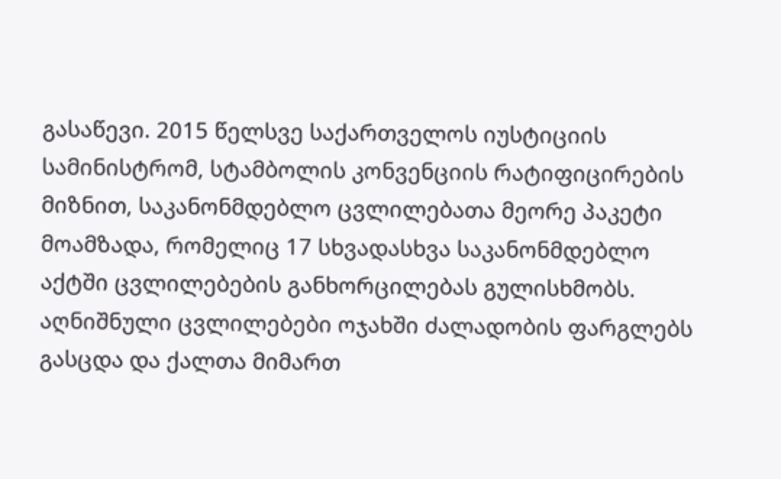გასაწევი. 2015 წელსვე საქართველოს იუსტიციის სამინისტრომ, სტამბოლის კონვენციის რატიფიცირების მიზნით, საკანონმდებლო ცვლილებათა მეორე პაკეტი მოამზადა, რომელიც 17 სხვადასხვა საკანონმდებლო აქტში ცვლილებების განხორცილებას გულისხმობს. აღნიშნული ცვლილებები ოჯახში ძალადობის ფარგლებს გასცდა და ქალთა მიმართ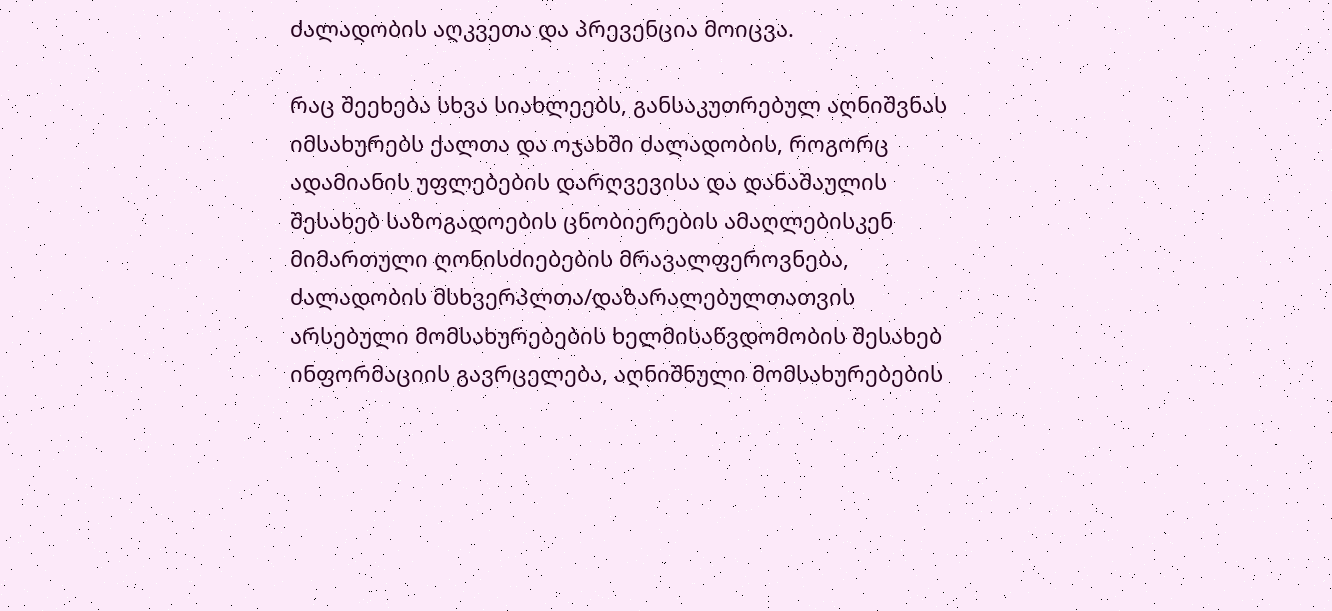ძალადობის აღკვეთა და პრევენცია მოიცვა.

რაც შეეხება სხვა სიახლეებს, განსაკუთრებულ აღნიშვნას იმსახურებს ქალთა და ოჯახში ძალადობის, როგორც ადამიანის უფლებების დარღვევისა და დანაშაულის შესახებ საზოგადოების ცნობიერების ამაღლებისკენ მიმართული ღონისძიებების მრავალფეროვნება, ძალადობის მსხვერპლთა/დაზარალებულთათვის არსებული მომსახურებების ხელმისაწვდომობის შესახებ ინფორმაციის გავრცელება, აღნიშნული მომსახურებების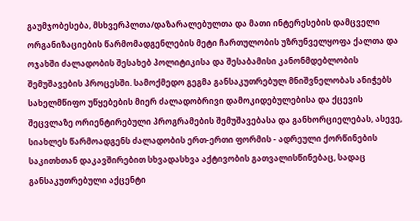გაუმჯობესება, მსხვერპლთა/დაზარალებულთა და მათი ინტერესების დამცველი ორგანიზაციების წარმომადგენლების მეტი ჩართულობის უზრუნველყოფა ქალთა და ოჯახში ძალადობის შესახებ პოლიტიკისა და შესაბამისი კანონმდებლობის შემუშავების პროცესში. სამოქმედო გეგმა განსაკუთრებულ მნიშვნელობას ანიჭებს სახელმწიფო უწყებების მიერ ძალადობრივი დამოკიდებულებისა და ქცევის შეცვლაზე ორიენტირებული პროგრამების შემუშავებასა და განხორციელებას, ასევე, სიახლეს წარმოადგენს ძალადობის ერთ-ერთი ფორმის - ადრეული ქორწინების საკითხთან დაკავშირებით სხვადასხვა აქტივობის გათვალისწინებაც, სადაც განსაკუთრებული აქცენტი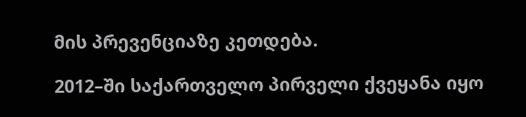მის პრევენციაზე კეთდება.

2012–ში საქართველო პირველი ქვეყანა იყო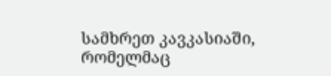სამხრეთ კავკასიაში, რომელმაც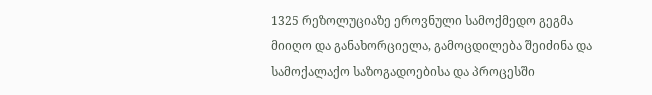1325 რეზოლუციაზე ეროვნული სამოქმედო გეგმა მიიღო და განახორციელა, გამოცდილება შეიძინა და სამოქალაქო საზოგადოებისა და პროცესში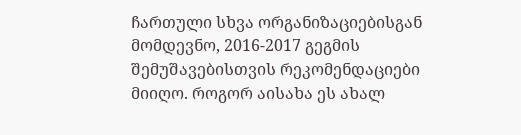ჩართული სხვა ორგანიზაციებისგან მომდევნო, 2016-2017 გეგმის შემუშავებისთვის რეკომენდაციები მიიღო. როგორ აისახა ეს ახალ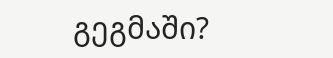გეგმაში?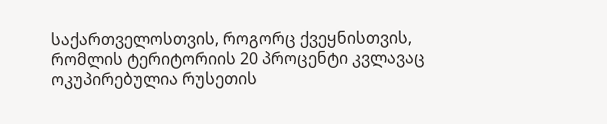საქართველოსთვის, როგორც ქვეყნისთვის, რომლის ტერიტორიის 20 პროცენტი კვლავაც ოკუპირებულია რუსეთის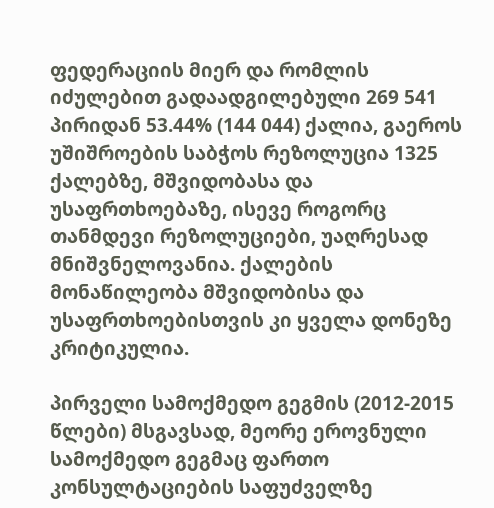ფედერაციის მიერ და რომლის იძულებით გადაადგილებული 269 541 პირიდან 53.44% (144 044) ქალია, გაეროს უშიშროების საბჭოს რეზოლუცია 1325 ქალებზე, მშვიდობასა და უსაფრთხოებაზე, ისევე როგორც თანმდევი რეზოლუციები, უაღრესად მნიშვნელოვანია. ქალების მონაწილეობა მშვიდობისა და უსაფრთხოებისთვის კი ყველა დონეზე კრიტიკულია.

პირველი სამოქმედო გეგმის (2012-2015 წლები) მსგავსად, მეორე ეროვნული სამოქმედო გეგმაც ფართო კონსულტაციების საფუძველზე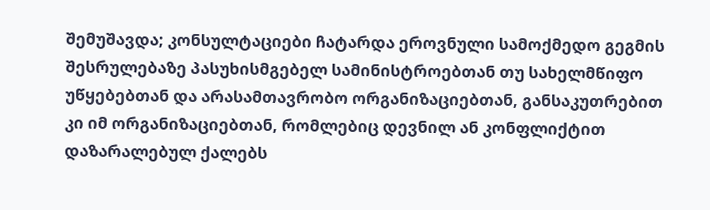შემუშავდა; კონსულტაციები ჩატარდა ეროვნული სამოქმედო გეგმის შესრულებაზე პასუხისმგებელ სამინისტროებთან თუ სახელმწიფო უწყებებთან და არასამთავრობო ორგანიზაციებთან, განსაკუთრებით კი იმ ორგანიზაციებთან, რომლებიც დევნილ ან კონფლიქტით დაზარალებულ ქალებს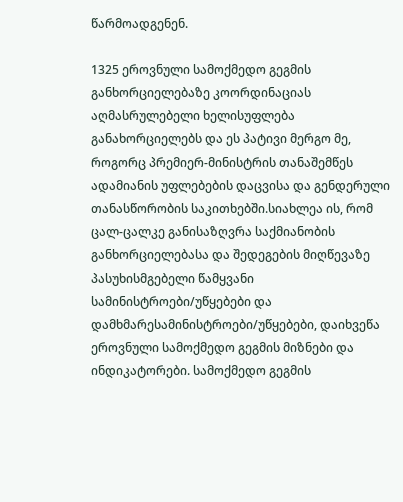წარმოადგენენ.

1325 ეროვნული სამოქმედო გეგმის განხორციელებაზე კოორდინაციას აღმასრულებელი ხელისუფლება განახორციელებს და ეს პატივი მერგო მე, როგორც პრემიერ-მინისტრის თანაშემწეს ადამიანის უფლებების დაცვისა და გენდერული თანასწორობის საკითხებში.სიახლეა ის, რომ ცალ-ცალკე განისაზღვრა საქმიანობის განხორციელებასა და შედეგების მიღწევაზე პასუხისმგებელი წამყვანი სამინისტროები/უწყებები და დამხმარესამინისტროები/უწყებები, დაიხვეწა ეროვნული სამოქმედო გეგმის მიზნები და ინდიკატორები. სამოქმედო გეგმის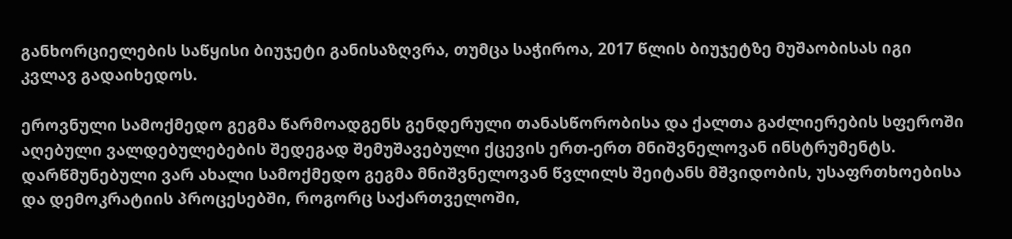განხორციელების საწყისი ბიუჯეტი განისაზღვრა, თუმცა საჭიროა, 2017 წლის ბიუჯეტზე მუშაობისას იგი კვლავ გადაიხედოს.

ეროვნული სამოქმედო გეგმა წარმოადგენს გენდერული თანასწორობისა და ქალთა გაძლიერების სფეროში აღებული ვალდებულებების შედეგად შემუშავებული ქცევის ერთ-ერთ მნიშვნელოვან ინსტრუმენტს. დარწმუნებული ვარ ახალი სამოქმედო გეგმა მნიშვნელოვან წვლილს შეიტანს მშვიდობის, უსაფრთხოებისა და დემოკრატიის პროცესებში, როგორც საქართველოში,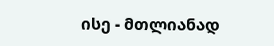ისე - მთლიანად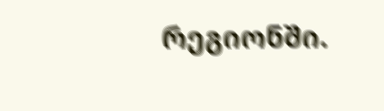რეგიონში.